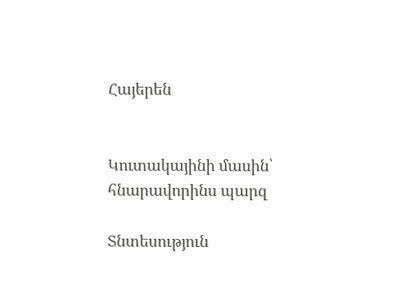Հայերեն


Կուտակայինի մասին՝ հնարավորինս պարզ

Տնտեսություն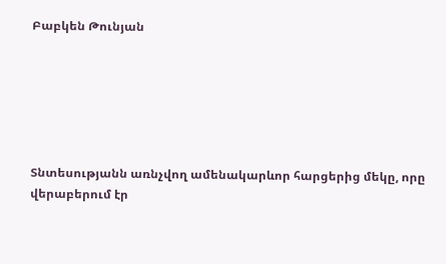Բաբկեն Թունյան






Տնտեսությանն առնչվող ամենակարևոր հարցերից մեկը, որը վերաբերում էր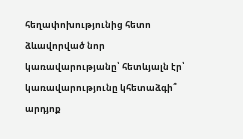հեղափոխությունից հետո ձևավորված նոր կառավարությանը՝ հետևյալն էր՝ կառավարությունը կհետաձգի՞ արդյոք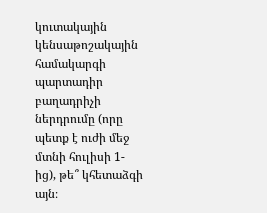կուտակային կենսաթոշակային համակարգի պարտադիր բաղադրիչի ներդրումը (որը պետք է ուժի մեջ մտնի հուլիսի 1-ից), թե՞ կհետաձգի այն։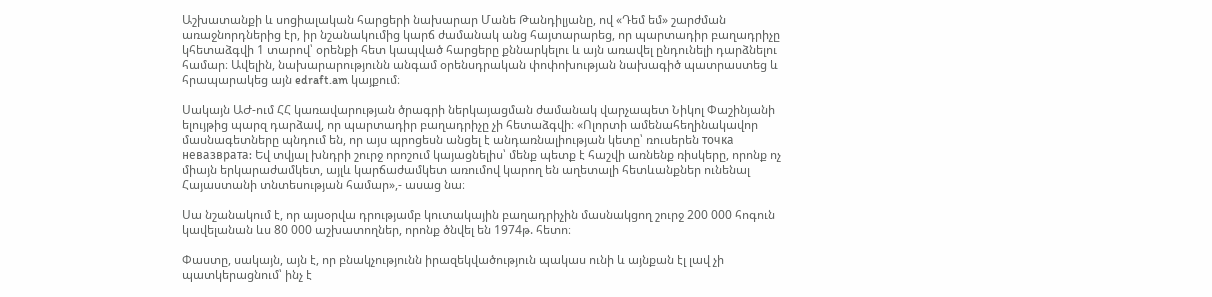Աշխատանքի և սոցիալական հարցերի նախարար Մանե Թանդիլյանը, ով «Դեմ եմ» շարժման առաջնորդներից էր, իր նշանակումից կարճ ժամանակ անց հայտարարեց, որ պարտադիր բաղադրիչը կհետաձգվի 1 տարով՝ օրենքի հետ կապված հարցերը քննարկելու և այն առավել ընդունելի դարձնելու համար։ Ավելին, նախարարությունն անգամ օրենսդրական փոփոխության նախագիծ պատրաստեց և հրապարակեց այն edraft.am կայքում։

Սակայն ԱԺ-ում ՀՀ կառավարության ծրագրի ներկայացման ժամանակ վարչապետ Նիկոլ Փաշինյանի ելույթից պարզ դարձավ, որ պարտադիր բաղադրիչը չի հետաձգվի։ «Ոլորտի ամենահեղինակավոր մասնագետները պնդում են, որ այս պրոցեսն անցել է անդառնալիության կետը՝ ռուսերեն точка невазврата: Եվ տվյալ խնդրի շուրջ որոշում կայացնելիս՝ մենք պետք է հաշվի առնենք ռիսկերը, որոնք ոչ միայն երկարաժամկետ, այլև կարճաժամկետ առումով կարող են աղետալի հետևանքներ ունենալ Հայաստանի տնտեսության համար»,- ասաց նա։

Սա նշանակում է, որ այսօրվա դրությամբ կուտակային բաղադրիչին մասնակցող շուրջ 200 000 հոգուն կավելանան ևս 80 000 աշխատողներ, որոնք ծնվել են 1974թ. հետո։

Փաստը, սակայն, այն է, որ բնակչությունն իրազեկվածություն պակաս ունի և այնքան էլ լավ չի պատկերացնում՝ ինչ է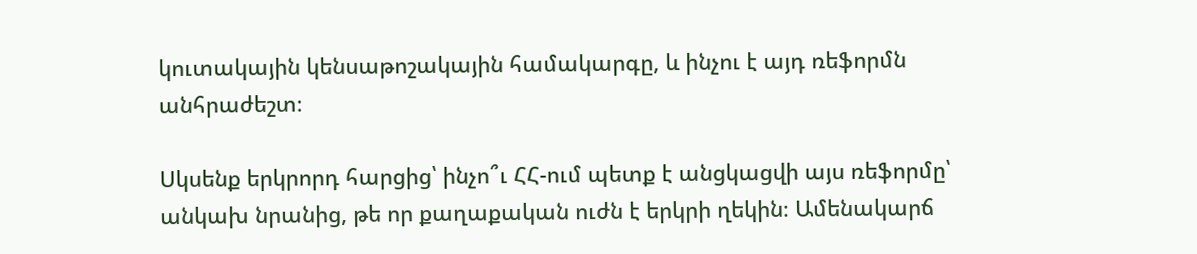կուտակային կենսաթոշակային համակարգը, և ինչու է այդ ռեֆորմն անհրաժեշտ։

Սկսենք երկրորդ հարցից՝ ինչո՞ւ ՀՀ-ում պետք է անցկացվի այս ռեֆորմը՝ անկախ նրանից, թե որ քաղաքական ուժն է երկրի ղեկին։ Ամենակարճ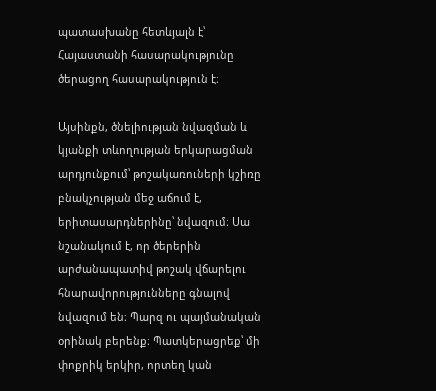պատասխանը հետևյալն է՝ Հայաստանի հասարակությունը ծերացող հասարակություն է։

Այսինքն, ծնելիության նվազման և կյանքի տևողության երկարացման արդյունքում՝ թոշակառուների կշիռը բնակչության մեջ աճում է, երիտասարդներինը՝ նվազում։ Սա նշանակում է, որ ծերերին արժանապատիվ թոշակ վճարելու հնարավորությունները գնալով նվազում են։ Պարզ ու պայմանական օրինակ բերենք։ Պատկերացրեք՝ մի փոքրիկ երկիր, որտեղ կան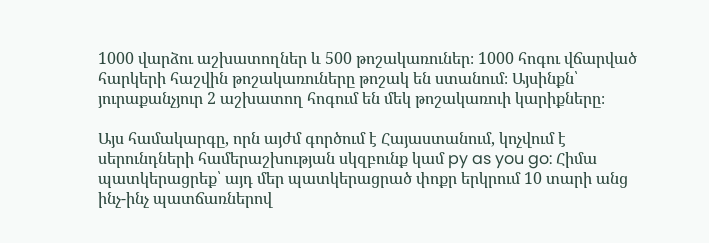1000 վարձու աշխատողներ և 500 թոշակառուներ։ 1000 հոգու վճարված հարկերի հաշվին թոշակառուները թոշակ են ստանում։ Այսինքն՝ յուրաքանչյուր 2 աշխատող հոգում են մեկ թոշակառուի կարիքները։

Այս համակարգը, որն այժմ գործում է Հայաստանում, կոչվում է սերունդների համերաշխության սկզբունք կամ py as you go: Հիմա պատկերացրեք՝ այդ մեր պատկերացրած փոքր երկրում 10 տարի անց ինչ-ինչ պատճառներով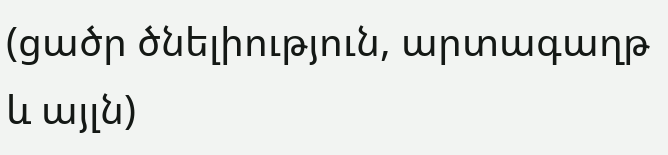(ցածր ծնելիություն, արտագաղթ և այլն)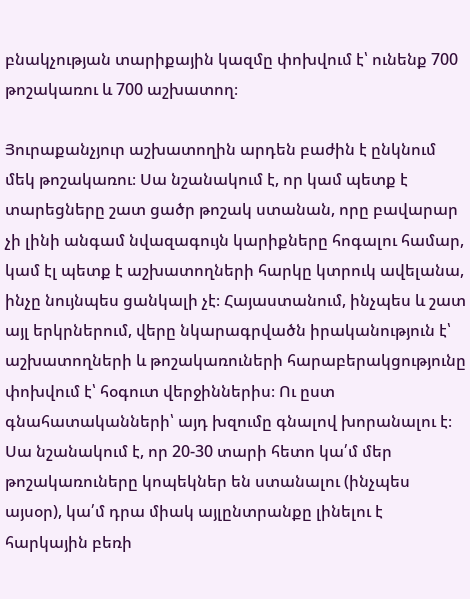բնակչության տարիքային կազմը փոխվում է՝ ունենք 700 թոշակառու և 700 աշխատող։

Յուրաքանչյուր աշխատողին արդեն բաժին է ընկնում մեկ թոշակառու։ Սա նշանակում է, որ կամ պետք է տարեցները շատ ցածր թոշակ ստանան, որը բավարար չի լինի անգամ նվազագույն կարիքները հոգալու համար, կամ էլ պետք է աշխատողների հարկը կտրուկ ավելանա, ինչը նույնպես ցանկալի չէ։ Հայաստանում, ինչպես և շատ այլ երկրներում, վերը նկարագրվածն իրականություն է՝ աշխատողների և թոշակառուների հարաբերակցությունը փոխվում է՝ հօգուտ վերջիններիս։ Ու ըստ գնահատականների՝ այդ խզումը գնալով խորանալու է։ Սա նշանակում է, որ 20-30 տարի հետո կա՛մ մեր թոշակառուները կոպեկներ են ստանալու (ինչպես այսօր), կա՛մ դրա միակ այլընտրանքը լինելու է հարկային բեռի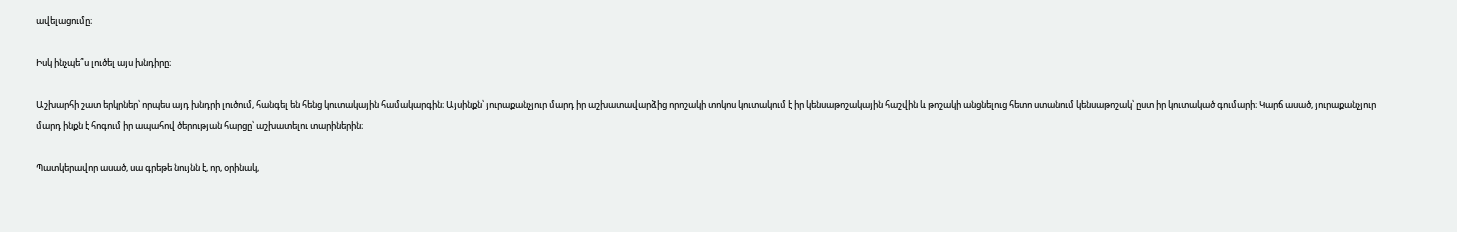ավելացումը։

Իսկ ինչպե՞ս լուծել այս խնդիրը։

Աշխարհի շատ երկրներ՝ որպես այդ խնդրի լուծում, հանգել են հենց կուտակային համակարգին։ Այսինքն՝ յուրաքանչյուր մարդ իր աշխատավարձից որոշակի տոկոս կուտակում է իր կենսաթոշակային հաշվին և թոշակի անցնելուց հետո ստանում կենսաթոշակ՝ ըստ իր կուտակած գումարի։ Կարճ ասած, յուրաքանչյուր մարդ ինքն է հոգում իր ապահով ծերության հարցը՝ աշխատելու տարիներին։

Պատկերավոր ասած, սա գրեթե նույնն է, որ, օրինակ,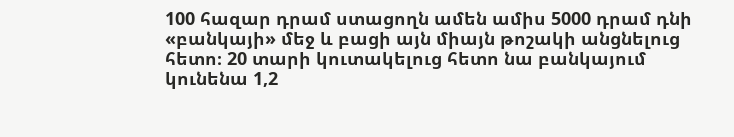100 հազար դրամ ստացողն ամեն ամիս 5000 դրամ դնի «բանկայի» մեջ և բացի այն միայն թոշակի անցնելուց հետո։ 20 տարի կուտակելուց հետո նա բանկայում կունենա 1,2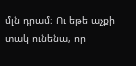մլն դրամ։ Ու եթե աչքի տակ ունենա, որ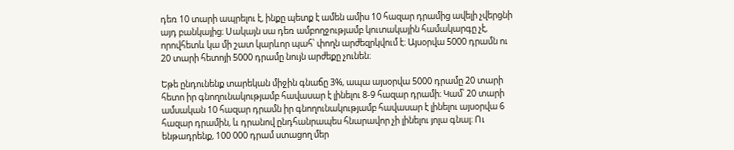դեռ 10 տարի ապրելու է, ինքը պետք է ամեն ամիս 10 հազար դրամից ավելի չվերցնի այդ բանկայից։ Սակայն սա դեռ ամբողջությամբ կուտակային համակարգը չէ, որովհետև կա մի շատ կարևոր պահ՝ փողն արժեզրկվում է։ Այսօրվա 5000 դրամն ու 20 տարի հետոյի 5000 դրամը նույն արժեքը չունեն։

Եթե ընդունենք տարեկան միջին գնաճը 3%, ապա այսօրվա 5000 դրամը 20 տարի հետո իր գնողունակությամբ հավասար է լինելու 8-9 հազար դրամի։ Կամ՝ 20 տարի ամսական 10 հազար դրամն իր գնողունակությամբ հավասար է լինելու այսօրվա 6 հազար դրամին, և դրանով ընդհանրապես հնարավոր չի լինելու յոլա գնալ։ Ու ենթադրենք, 100 000 դրամ ստացող մեր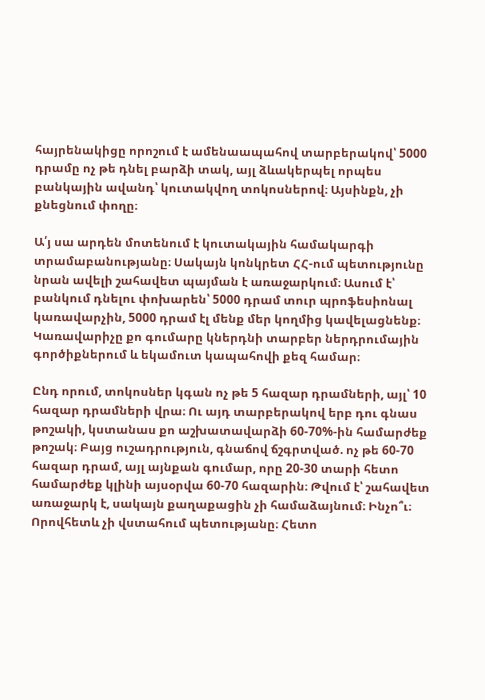հայրենակիցը որոշում է ամենաապահով տարբերակով՝ 5000 դրամը ոչ թե դնել բարձի տակ, այլ ձևակերպել որպես բանկային ավանդ՝ կուտակվող տոկոսներով։ Այսինքն, չի քնեցնում փողը։

Ա՛յ սա արդեն մոտենում է կուտակային համակարգի տրամաբանությանը։ Սակայն կոնկրետ ՀՀ-ում պետությունը նրան ավելի շահավետ պայման է առաջարկում։ Ասում է՝ բանկում դնելու փոխարեն՝ 5000 դրամ տուր պրոֆեսիոնալ կառավարչին, 5000 դրամ էլ մենք մեր կողմից կավելացնենք։ Կառավարիչը քո գումարը կներդնի տարբեր ներդրումային գործիքներում և եկամուտ կապահովի քեզ համար։

Ընդ որում, տոկոսներ կգան ոչ թե 5 հազար դրամների, այլ՝ 10 հազար դրամների վրա։ Ու այդ տարբերակով երբ դու գնաս թոշակի, կստանաս քո աշխատավարձի 60-70%-ին համարժեք թոշակ։ Բայց ուշադրություն, գնաճով ճշգրտված. ոչ թե 60-70 հազար դրամ, այլ այնքան գումար, որը 20-30 տարի հետո համարժեք կլինի այսօրվա 60-70 հազարին։ Թվում է՝ շահավետ առաջարկ է, սակայն քաղաքացին չի համաձայնում։ Ինչո՞ւ։ Որովհետև չի վստահում պետությանը։ Հետո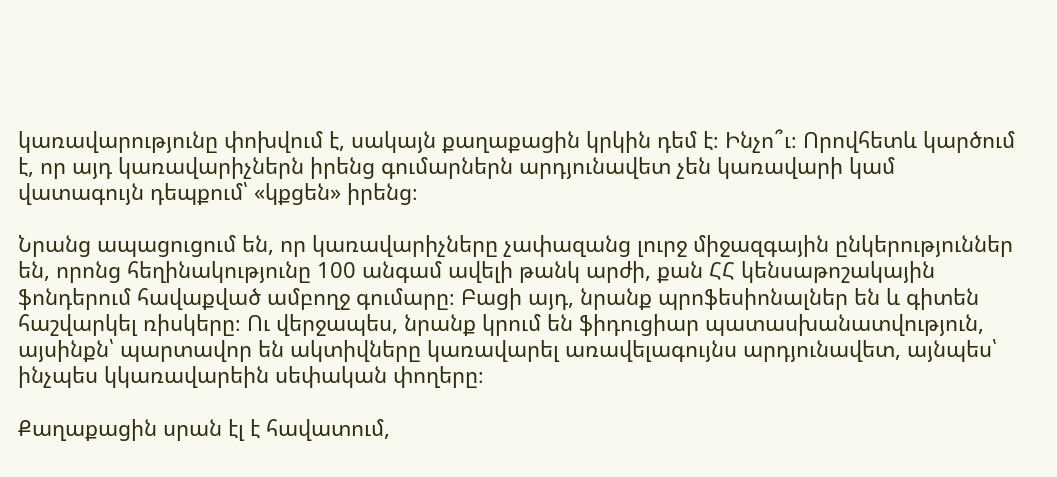կառավարությունը փոխվում է, սակայն քաղաքացին կրկին դեմ է։ Ինչո՞ւ։ Որովհետև կարծում է, որ այդ կառավարիչներն իրենց գումարներն արդյունավետ չեն կառավարի կամ վատագույն դեպքում՝ «կքցեն» իրենց։

Նրանց ապացուցում են, որ կառավարիչները չափազանց լուրջ միջազգային ընկերություններ են, որոնց հեղինակությունը 100 անգամ ավելի թանկ արժի, քան ՀՀ կենսաթոշակային ֆոնդերում հավաքված ամբողջ գումարը։ Բացի այդ, նրանք պրոֆեսիոնալներ են և գիտեն հաշվարկել ռիսկերը։ Ու վերջապես, նրանք կրում են ֆիդուցիար պատասխանատվություն, այսինքն՝ պարտավոր են ակտիվները կառավարել առավելագույնս արդյունավետ, այնպես՝ ինչպես կկառավարեին սեփական փողերը։

Քաղաքացին սրան էլ է հավատում,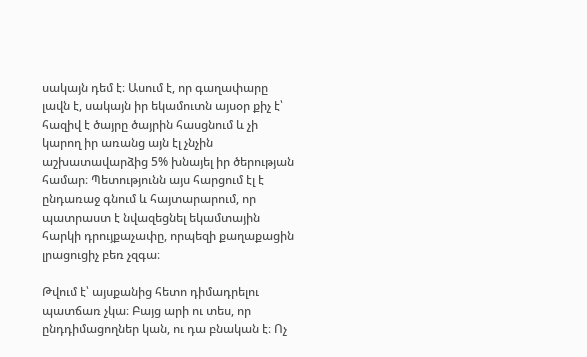սակայն դեմ է։ Ասում է, որ գաղափարը լավն է, սակայն իր եկամուտն այսօր քիչ է՝ հազիվ է ծայրը ծայրին հասցնում և չի կարող իր առանց այն էլ չնչին աշխատավարձից 5% խնայել իր ծերության համար։ Պետությունն այս հարցում էլ է ընդառաջ գնում և հայտարարում, որ պատրաստ է նվազեցնել եկամտային հարկի դրույքաչափը, որպեզի քաղաքացին լրացուցիչ բեռ չզգա։

Թվում է՝ այսքանից հետո դիմադրելու պատճառ չկա։ Բայց արի ու տես, որ ընդդիմացողներ կան, ու դա բնական է։ Ոչ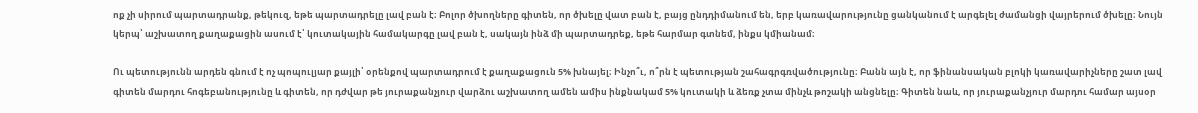ոք չի սիրում պարտադրանք, թեկուզ, եթե պարտադրելը լավ բան է։ Բոլոր ծխողները գիտեն, որ ծխելը վատ բան է, բայց ընդդիմանում են, երբ կառավարությունը ցանկանում է արգելել ժամանցի վայրերում ծխելը։ Նույն կերպ՝ աշխատող քաղաքացին ասում է՝ կուտակային համակարգը լավ բան է, սակայն ինձ մի պարտադրեք, եթե հարմար գտնեմ, ինքս կմիանամ։

Ու պետությունն արդեն գնում է ոչ պոպուլյար քայլի՝ օրենքով պարտադրում է քաղաքացուն 5% խնայել։ Ինչո՞ւ, ո՞րն է պետության շահագրգռվածությունը։ Բանն այն է, որ ֆինանսական բլոկի կառավարիչները շատ լավ գիտեն մարդու հոգեբանությունը և գիտեն, որ դժվար թե յուրաքանչյուր վարձու աշխատող ամեն ամիս ինքնակամ 5% կուտակի և ձեռք չտա մինչև թոշակի անցնելը։ Գիտեն նաև, որ յուրաքանչյուր մարդու համար այսօր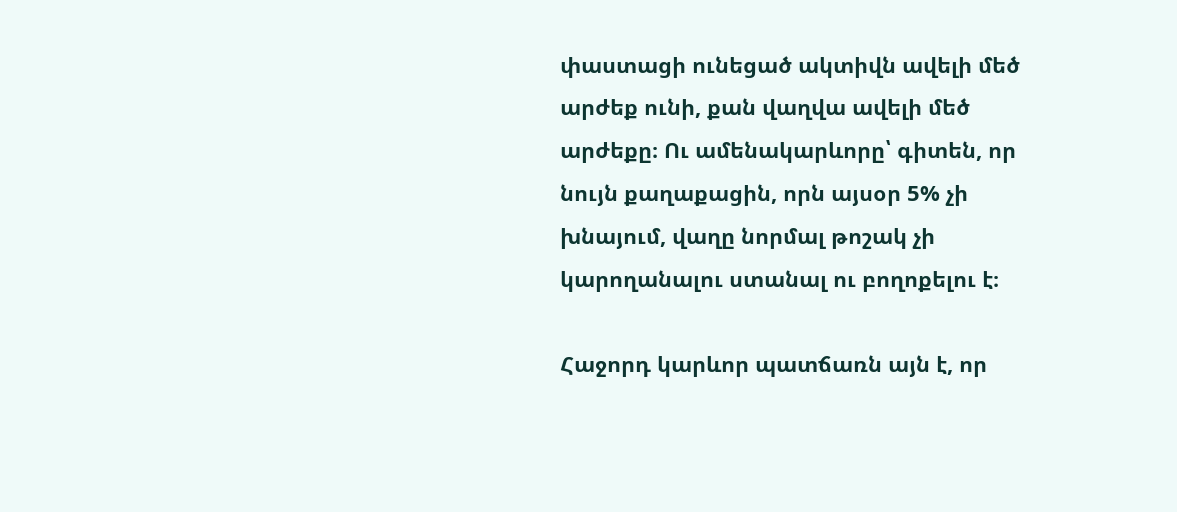փաստացի ունեցած ակտիվն ավելի մեծ արժեք ունի, քան վաղվա ավելի մեծ արժեքը։ Ու ամենակարևորը՝ գիտեն, որ նույն քաղաքացին, որն այսօր 5% չի խնայում, վաղը նորմալ թոշակ չի կարողանալու ստանալ ու բողոքելու է։

Հաջորդ կարևոր պատճառն այն է, որ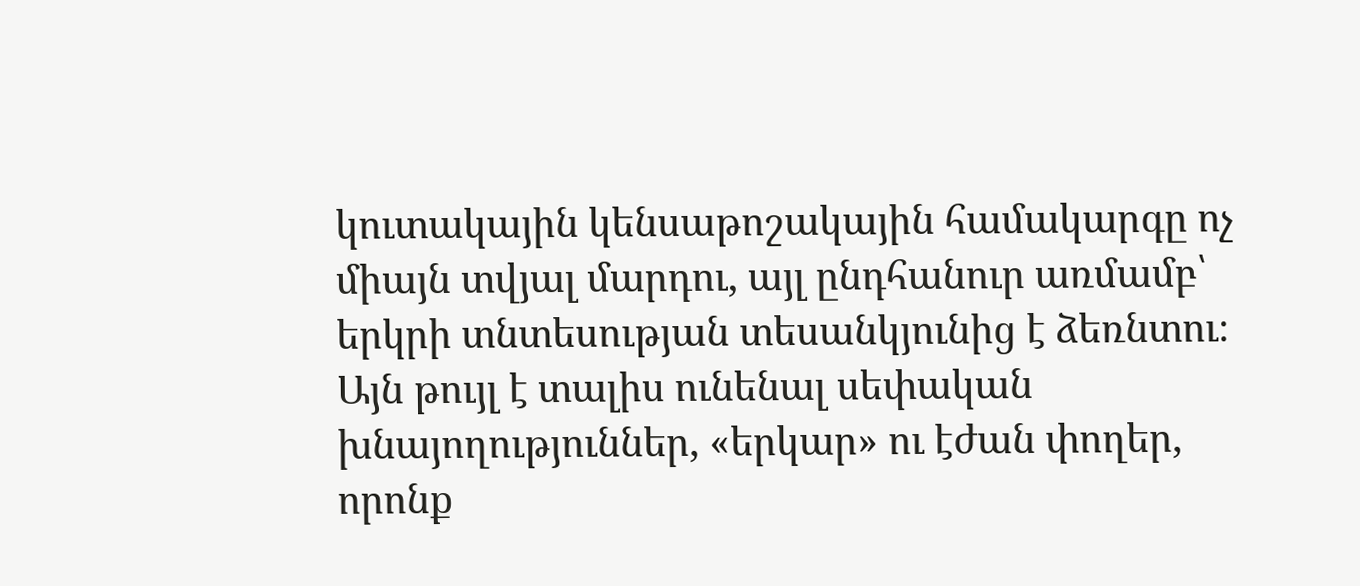կուտակային կենսաթոշակային համակարգը ոչ միայն տվյալ մարդու, այլ ընդհանուր առմամբ՝ երկրի տնտեսության տեսանկյունից է ձեռնտու։ Այն թույլ է տալիս ունենալ սեփական խնայողություններ, «երկար» ու էժան փողեր, որոնք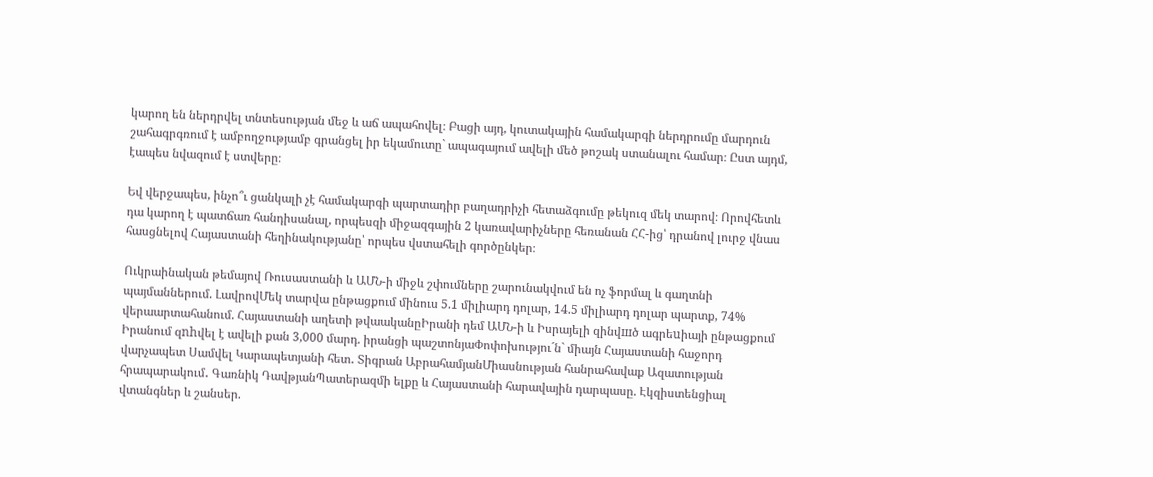կարող են ներդրվել տնտեսության մեջ և աճ ապահովել։ Բացի այդ, կուտակային համակարգի ներդրումը մարդուն շահագրգռում է ամբողջությամբ գրանցել իր եկամուտը` ապագայում ավելի մեծ թոշակ ստանալու համար։ Ըստ այդմ, էապես նվազում է ստվերը։

Եվ վերջապես, ինչո՞ւ ցանկալի չէ համակարգի պարտադիր բաղադրիչի հետաձգումը թեկուզ մեկ տարով։ Որովհետև դա կարող է պատճառ հանդիսանալ, որպեսզի միջազգային 2 կառավարիչները հեռանան ՀՀ-ից՝ դրանով լուրջ վնաս հասցնելով Հայաստանի հեղինակությանը՝ որպես վստահելի գործընկեր։

Ուկրաինական թեմայով Ռուսաստանի և ԱՄՆ-ի միջև շփումները շարունակվում են ոչ ֆորմալ և գաղտնի պայմաններում. ԼավրովՄեկ տարվա ընթացքում մինուս 5.1 միլիարդ դոլար, 14.5 միլիարդ դոլար պարտք, 74% վերաարտահանում. Հայաստանի աղետի թվաականըԻրանի դեմ ԱՄՆ-ի և Իսրայելի զինվшծ ագրեuիայի ընթացքում Իրանում զnhվել է ավելի քան 3,000 մարդ. իրանցի պաշտոնյաՓոփոխությու´ն` միայն Հայաստանի հաջորդ վարչապետ Սամվել Կարապետյանի հետ․ Տիգրան ԱբրահամյանՄիասնության հանրահավաք Ազատության հրապարակում․ Գառնիկ ԴավթյանՊատերազմի ելքը և Հայաստանի հարավային դարպասը. Էկզիստենցիալ վտանգներ և շանսեր.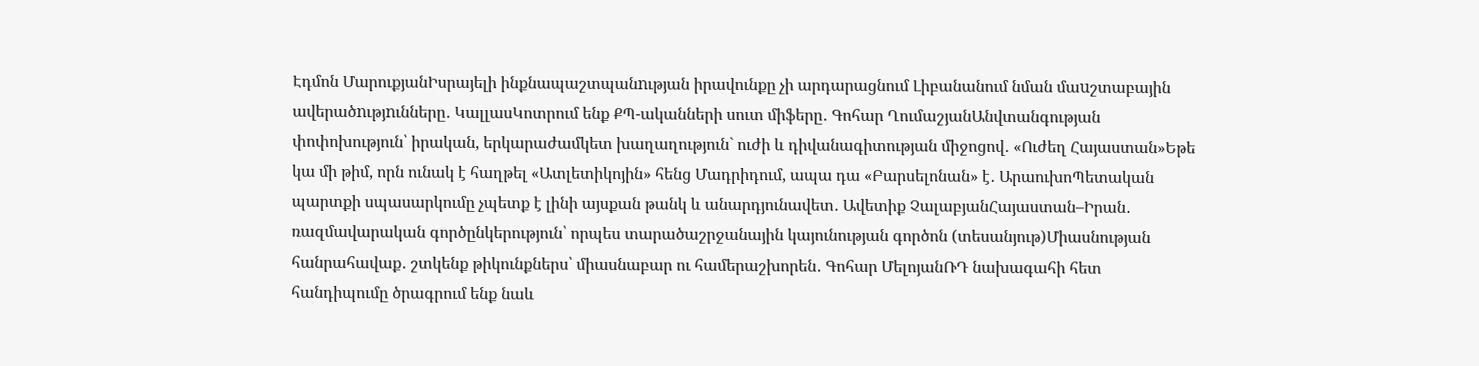Էդմոն ՄարուքյանԻսրայելի ինքնապաշտպանnւթյան իրավունքը չի արդարացնում Լիբանանում նման մաuշտաբային ավերածnւթյnւնները․ ԿալլասԿոտրում ենք ՔՊ-ականների սուտ միֆերը․ Գոհար ՂումաշյանԱնվտանգության փոփոխություն՝ իրական, երկարաժամկետ խաղաղություն` ուժի և դիվանագիտության միջոցով․ «Ուժեղ Հայաստան»Եթե կա մի թիմ, որն ունակ է հաղթել «Ատլետիկոյին» հենց Մադրիդում, ապա դա «Բարսելոնան» է․ ԱրաուխոՊետական պարտքի սպասարկումը չպետք է լինի այսքան թանկ և անարդյունավետ․ Ավետիք ՉալաբյանՀայաստան–Իրան․ ռազմավարական գործընկերություն՝ որպես տարածաշրջանային կայունության գործոն (տեսանյութ)Միասնության հանրահավաք․ շտկենք թիկունքներս՝ միասնաբար ու համերաշխորեն․ Գոհար ՄելոյանՌԴ նախագահի հետ հանդիպումը ծրագրում ենք նաև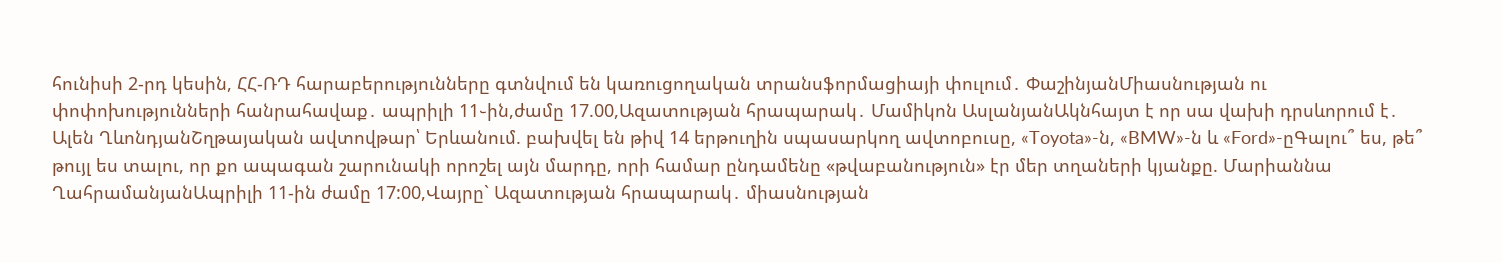հունիսի 2-րդ կեսին, ՀՀ-ՌԴ հարաբերությունները գտնվում են կառուցողական տրանսֆորմացիայի փուլում․ ՓաշինյանՄիասնության ու փոփոխությունների հանրահավաք․ ապրիլի 11֊ին,ժամը 17.00,Ազատության հրապարակ․ Մամիկոն ԱսլանյանԱկնհայտ է որ սա վախի դրսևորում է․ Ալեն ՂևոնդյանՇղթայական ավտովթար՝ Երևանում. բախվել են թիվ 14 երթուղին սպասարկող ավտոբուսը, «Toyota»-ն, «BMW»-ն և «Ford»-ըԳալու՞ ես, թե՞ թույլ ես տալու, որ քո ապագան շարունակի որոշել այն մարդը, որի համար ընդամենը «թվաբանություն» էր մեր տղաների կյանքը. Մարիաննա ՂահրամանյանԱպրիլի 11-ին ժամը 17:00,Վայրը` Ազատության հրապարակ․ միասնության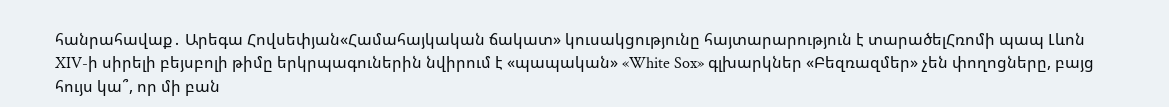հանրահավաք․ Արեգա Հովսեփյան«Համահայկական ճակատ» կուսակցությունը հայտարարություն է տարածելՀռոմի պապ Լևոն XIV-ի սիրելի բեյսբոլի թիմը երկրպագուներին նվիրում է «պապական» «White Sox» գլխարկներ «Բեզռազմեր» չեն փողոցները, բայց հույս կա՞, որ մի բան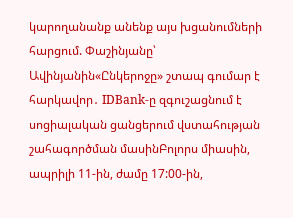կարողանանք անենք այս խցանումների հարցում. Փաշինյանը՝ Ավինյանին«Ընկերոջը» շտապ գումար է հարկավոր․ IDBank-ը զգուշացնում է սոցիալական ցանցերում վստահության շահագործման մասինԲոլորս միասին, ապրիլի 11-ին, ժամը 17:00-ին,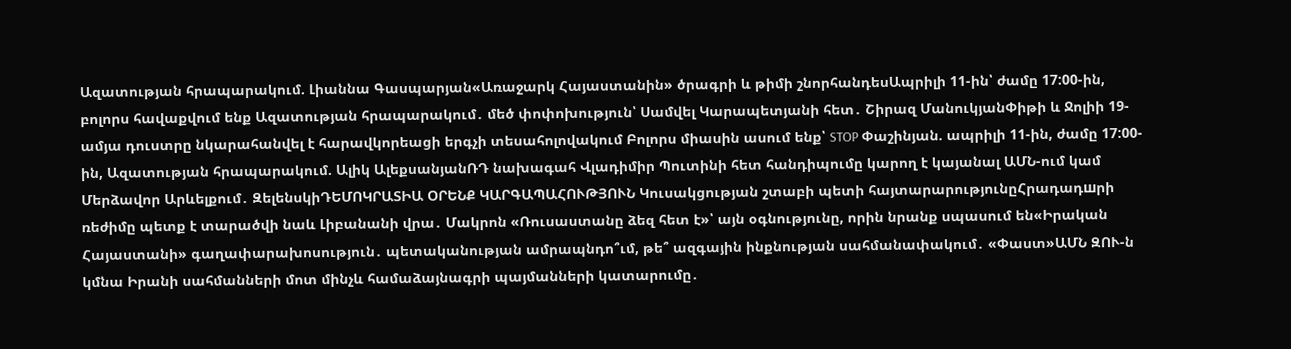Ազատության հրապարակում. Լիաննա Գասպարյան«Առաջարկ Հայաստանին» ծրագրի և թիմի շնորհանդեսԱպրիլի 11-ին՝ ժամը 17:00-ին, բոլորս հավաքվում ենք Ազատության հրապարակում․ մեծ փոփոխություն՝ Սամվել Կարապետյանի հետ․ Շիրազ ՄանուկյանՓիթի և Ջոլիի 19-ամյա դուստրը նկարահանվել է հարավկորեացի երգչի տեսահոլովակում Բոլորս միասին ասում ենք՝ STOP Փաշինյան. ապրիլի 11-ին, ժամը 17:00-ին, Ազատության հրապարակում. Ալիկ ԱլեքսանյանՌԴ նախագահ Վլադիմիր Պուտինի հետ հանդիպումը կարող է կայանալ ԱՄՆ-ում կամ Մերձավոր Արևելքում․ ԶելենսկիԴԵՄՈԿՐԱՏԻԱ ՕՐԵՆՔ ԿԱՐԳԱՊԱՀՈՒԹՅՈՒՆ Կուսակցության շտաբի պետի հայտարարությունըՀրադադшրի ռեժիմը պետք է տարածվի նաև Լիբանանի վրա․ Մակրոն «Ռուսաստանը ձեզ հետ է»՝ այն օգնությունը, որին նրանք սպասում են«Իրական Հայաստանի» գաղափարախոսություն․ պետականության ամրապնդո՞ւմ, թե՞ ազգային ինքնության սահմանափակում․ «Փաստ»ԱՄՆ ԶՈՒ-ն կմնա Իրանի սահմանների մոտ մինչև համաձայնագրի պայմանների կատարումը․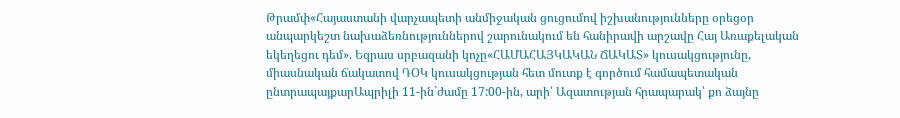Թրամփ«Հայաստանի վարչապետի անմիջական ցուցումով իշխանությունները օրեցօր անպարկեշտ նախաձեռնություններով շարունակում են հանիրավի արշավը Հայ Առաքելական եկեղեցու դեմ». Եզրաս սրբազանի կոչը«ՀԱՄԱՀԱՅԿԱԿԱՆ ՃԱԿԱՏ» կուսակցությունը, միասնական ճակատով ԴՕԿ կուսակցության հետ մուտք է գործում համապետական ընտրապայքարԱպրիլի 11-ին`ժամը 17:00-ին, արի՛ Ազատության հրապարակ՝ քո ձայնը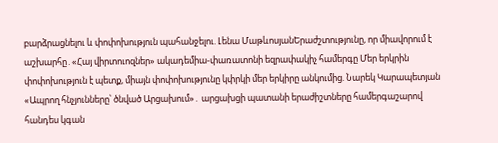բարձրացնելու և փոփոխություն պահանջելու. Լենա ՄաթևոսյանԵրաժշտությունը, որ միավորում է աշխարհը․«Հայ վիրտուոզներ» ակադեմիա-փառատոնի եզրափակիչ համերգը Մեր երկրին փոփոխություն է պետք, միայն փոփոխությունը կփրկի մեր երկիրը անկումից. Նարեկ Կարապետյան «Ապրող հնչյունները՝ ծնված Արցախում»․ արցախցի պատանի երաժիշտները համերգաշարով հանդես կգան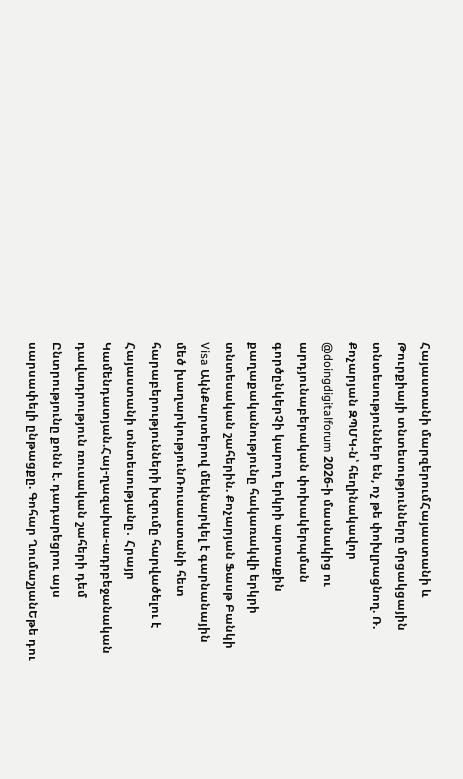Հայաստանի մարզերումՀայաստանի և Թուրքիայի տնտեսությունները մրցակցային տնտեսություններ են, ոչ թե փոխլրացնող. Ռ. Քոչարյան ԶՊՄԿ-ն՝ հեղինակավոր @doingdigitalforum 2026-ի մասնակից ու արդյունաբերական փոխակերպման գործընկերՉի կարող երկրի արտաքին քաղաքականությունը հակառակվի երկրի տնտեսական շահերին. Քոչարյան Ֆասթ Բանկի Visa ԱկնՔարտերով մեկնարկել է գարնանային մեծ խաղարկությունՌուսաստանի հետ հարաբերությունների խզումը հարվածելու է Հայաստանի տնտեսությանը․ Հրայր Կամենդատյան.Հայ-ղազախա-ադրբեջանական դավադրություն ռուսական շահերի դեմ Ընտրությունը քոնն է. դադարեցրու այս սարսափելի ընթացքը. Գոհար ՂումաշյանԵթե դու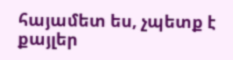հայամետ ես, չպետք է քայլեր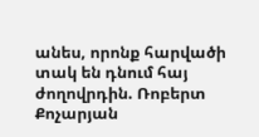անես, որոնք հարվածի տակ են դնում հայ ժողովրդին. Ռոբերտ Քոչարյան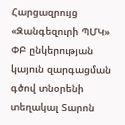Հարցազրույց «Զանգեզուրի ՊՄԿ» ՓԲ ընկերության կայուն զարգացման գծով տնօրենի տեղակալ Տարոն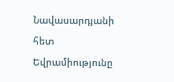Նավասարդյանի հետ Եվրամիությունը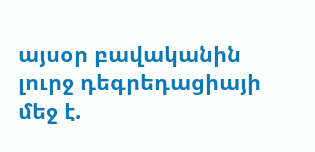այսօր բավականին լուրջ դեգրեդացիայի մեջ է.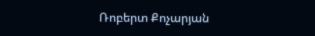Ռոբերտ Քոչարյան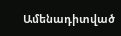Ամենադիտված